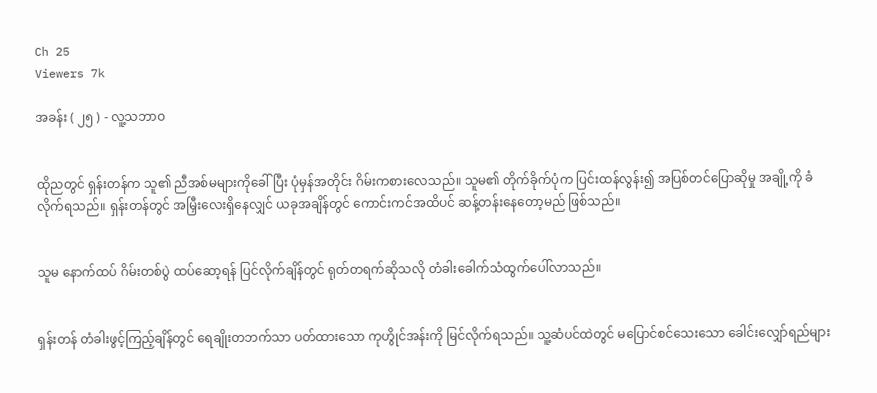Ch 25
Viewers 7k

အခန်း ( ၂၅ ) - လူ့သဘာဝ


ထိုညတွင် ရှန်းတန်က သူ၏ ညီအစ်မများကိုခေါ်ပြီး ပုံမှန်အတိုင်း ဂိမ်းကစားလေသည်။ သူမ၏ တိုက်ခိုက်ပုံက ပြင်းထန်လွန်း၍ အပြစ်တင်ပြောဆိုမှု အချို့ကို ခံလိုက်ရသည်။ ရှန်းတန်တွင် အမြှီးလေးရှိနေလျှင် ယခုအချိန်တွင် ကောင်းကင်အထိပင် ဆန့်တန်းနေတော့မည် ဖြစ်သည်။


သူမ နောက်ထပ် ဂိမ်းတစ်ပွဲ ထပ်ဆော့ရန် ပြင်လိုက်ချိန်တွင် ရုတ်တရက်ဆိုသလို တံခါးခေါက်သံထွက်ပေါ်လာသည်။


ရှန်းတန် တံခါးဖွင့်ကြည့်ချိန်တွင် ရေချိုးတဘက်သာ ပတ်ထားသော ကုဟွိုင်အန်းကို မြင်လိုက်ရသည်။ သူ့ဆံပင်ထဲတွင် မပြောင်စင်သေးသော ခေါင်းလျှော်ရည်များ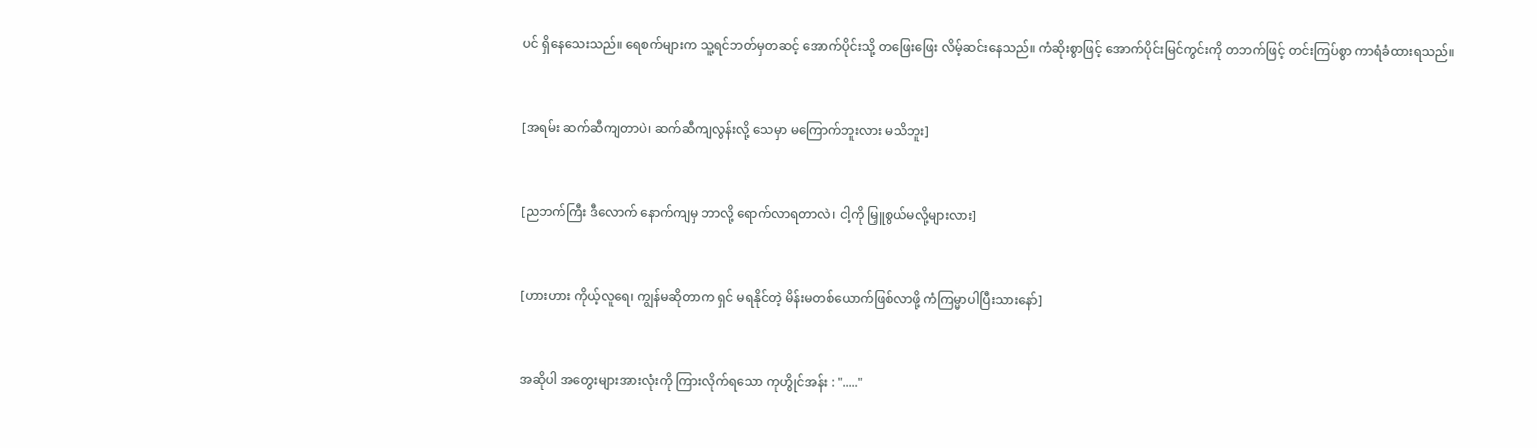ပင် ရှိနေသေးသည်။ ရေစက်များက သူ့ရင်ဘတ်မှတဆင့် အောက်ပိုင်းသို့ တဖြေးဖြေး လိမ့်ဆင်းနေသည်။ ကံဆိုးစွာဖြင့် အောက်ပိုင်းမြင်ကွင်းကို တဘက်ဖြင့် တင်းကြပ်စွာ ကာရံခံထားရသည်။


[အရမ်း ဆက်ဆီကျတာပဲ၊ ဆက်ဆီကျလွန်းလို့ သေမှာ မကြောက်ဘူးလား မသိဘူး]


[ညဘက်ကြီး ဒီလောက် နောက်ကျမှ ဘာလို့ ရောက်လာရတာလဲ၊ ငါ့ကို မြှူစွယ်မလို့များလား]


[ဟားဟား ကိုယ့်လူရေ၊ ကျွန်မဆိုတာက ရှင် မရနိုင်တဲ့ မိန်းမတစ်ယောက်ဖြစ်လာဖို့ ကံကြမ္မာပါပြီးသားနော်]


အဆိုပါ အတွေးများအားလုံးကို ကြားလိုက်ရသော ကုဟွိုင်အန်း : "....."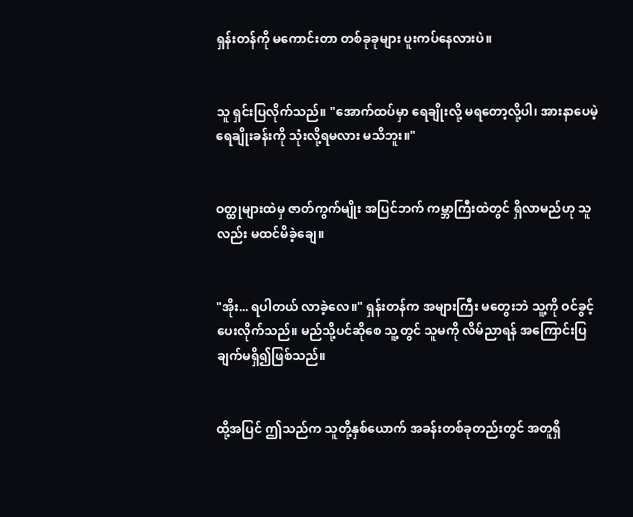ရှန်းတန်ကို မကောင်းတာ တစ်ခုခုများ ပူးကပ်နေလားပဲ။


သူ ရှင်းပြလိုက်သည်။ "အောက်ထပ်မှာ ရေချိုးလို့ မရတော့လို့ပါ၊ အားနာပေမဲ့ ရေချိုးခန်းကို သုံးလို့ရမလား မသိဘူး။"


ဝတ္ထုများထဲမှ ဇာတ်ကွက်မျိုး အပြင်ဘက် ကမ္ဘာကြီးထဲတွင် ရှိလာမည်ဟု သူလည်း မထင်မိခဲ့ချေ။


"အိုး... ရပါတယ် လာခဲ့လေ။" ရှန်းတန်က အများကြီး မတွေးဘဲ သူ့ကို ဝင်ခွင့်ပေးလိုက်သည်။ မည်သို့ပင်ဆိုစေ သူ့တွင် သူမကို လိမ်ညာရန် အကြောင်းပြချက်မရှိ၍ဖြစ်သည်။


ထို့အပြင် ဤသည်က သူတို့နှစ်ယောက် အခန်းတစ်ခုတည်းတွင် အတူရှိ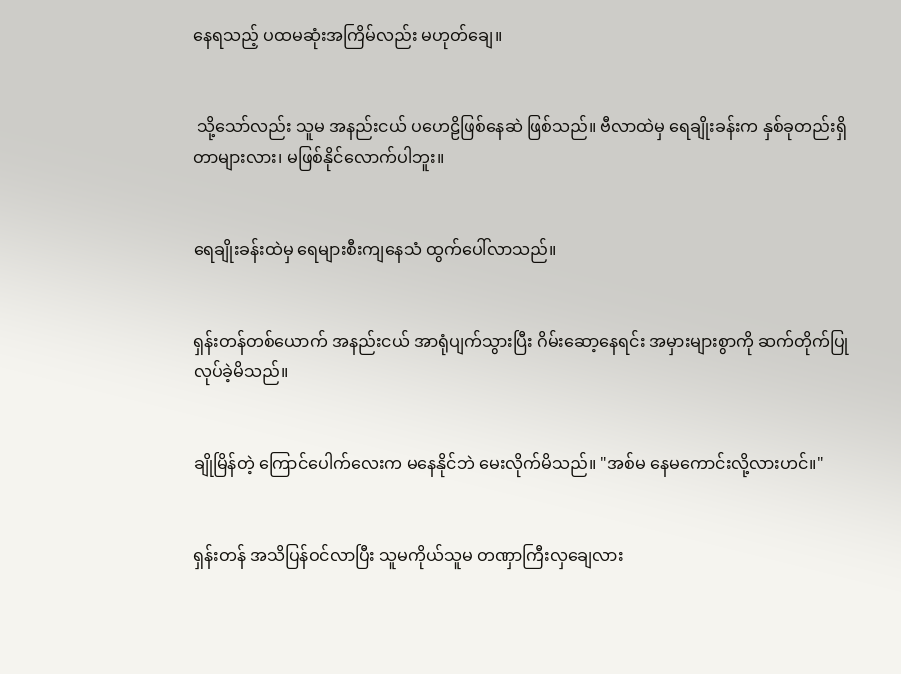နေရသည့် ပထမဆုံးအကြိမ်လည်း မဟုတ်ချေ။


 သို့သော်လည်း သူမ အနည်းငယ် ပဟေဠိဖြစ်နေဆဲ ဖြစ်သည်။ ဗီလာထဲမှ ရေချိုးခန်းက နှစ်ခုတည်းရှိတာများလား၊ မဖြစ်နိုင်လောက်ပါဘူး။


ရေချိုးခန်းထဲမှ ရေများစီးကျနေသံ ထွက်ပေါ်လာသည်။


ရှန်းတန်တစ်ယောက် အနည်းငယ် အာရုံပျက်သွားပြီး ဂိမ်းဆော့နေရင်း အမှားများစွာကို ဆက်တိုက်ပြုလုပ်ခဲ့မိသည်။


ချိုမြိန်တဲ့ ကြောင်ပေါက်လေးက မနေနိုင်ဘဲ မေးလိုက်မိသည်။ "အစ်မ နေမကောင်းလို့လားဟင်။"


ရှန်းတန် အသိပြန်ဝင်လာပြီး သူမကိုယ်သူမ တဏှာကြီးလှချေလား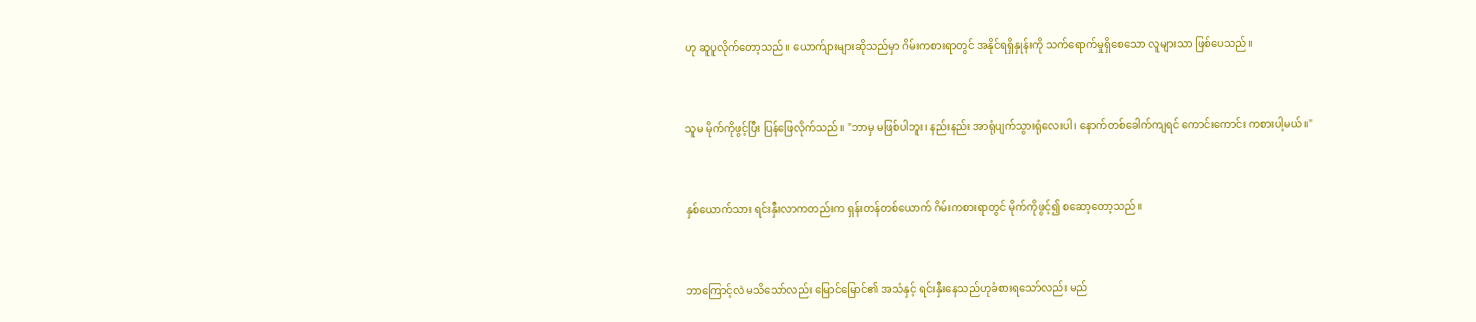ဟု ဆူပူလိုက်တော့သည်။ ယောက်ျားများဆိုသည်မှာ ဂိမ်းကစားရာတွင် အနိုင်ရရှိနှုန်းကို သက်ရောက်မှုရှိစေသော လူများသာ ဖြစ်ပေသည်။


သူမ မိုက်ကိုဖွင့်ပြီး ပြန်ဖြေလိုက်သည်။ "ဘာမှ မဖြစ်ပါဘူး၊ နည်းနည်း အာရုံပျက်သွားရုံလေးပါ၊ နောက်တစ်ခေါက်ကျရင် ကောင်းကောင်း ကစားပါ့မယ်။"


နှစ်ယောက်သား ရင်းနှီးလာကတည်းက ရှန်းတန်တစ်ယောက် ဂိမ်းကစားရာတွင် မိုက်ကိုဖွင့်၍ စဆော့တော့သည်။


ဘာကြောင့်လဲ မသိသော်လည်း မြောင်မြောင်၏ အသံနှင့် ရင်းနှီးနေသည်ဟုခံစားရသော်လည်း မည်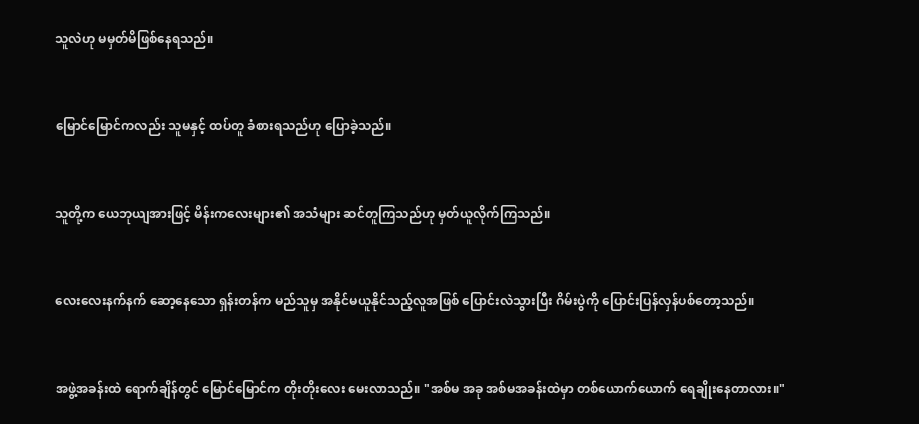သူလဲဟု မမှတ်မိဖြစ်နေရသည်။


မြောင်မြောင်ကလည်း သူမနှင့် ထပ်တူ ခံစားရသည်ဟု ပြောခဲ့သည်။


သူတို့က ယေဘုယျအားဖြင့် မိန်းကလေးများ၏ အသံများ ဆင်တူကြသည်ဟု မှတ်ယူလိုက်ကြသည်။


လေးလေးနက်နက် ဆော့နေသော ရှန်းတန်က မည်သူမှ အနိုင်မယူနိုင်သည့်လူအဖြစ် ပြောင်းလဲသွားပြီး ဂိမ်းပွဲကို ပြောင်းပြန်လှန်ပစ်တော့သည်။


အဖွဲ့အခန်းထဲ ရောက်ချိန်တွင် မြောင်မြောင်က တိုးတိုးလေး မေးလာသည်။ "အစ်မ အခု အစ်မအခန်းထဲမှာ တစ်ယောက်ယောက် ရေချိုးနေတာလား။"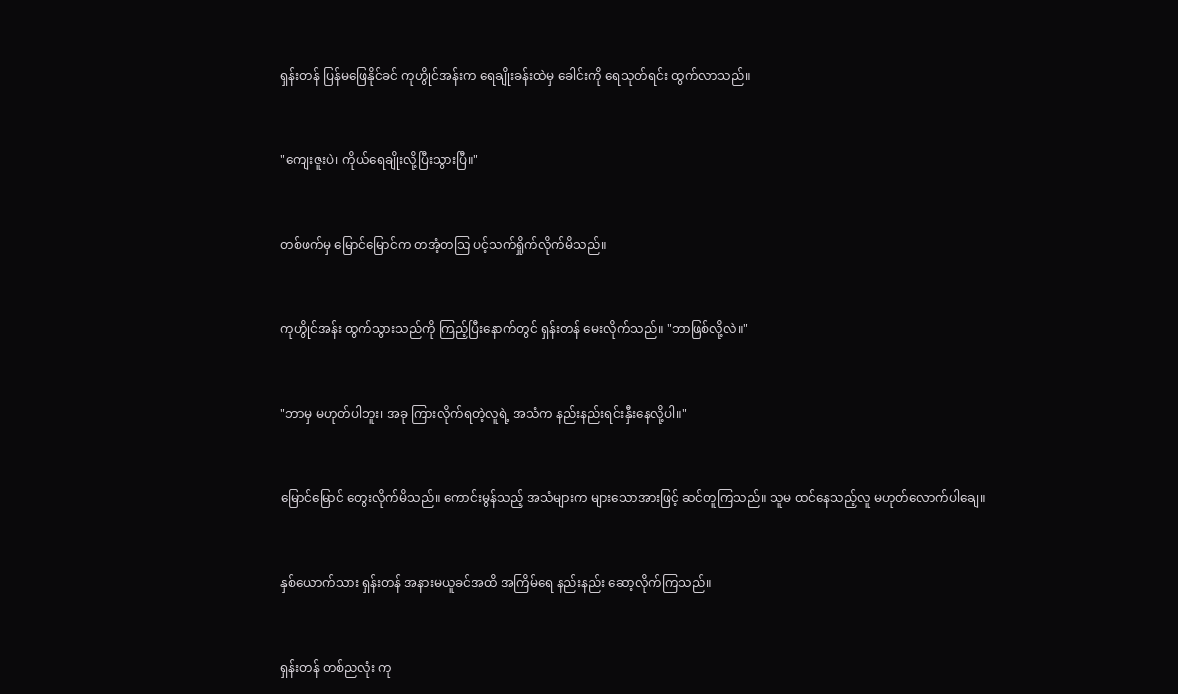ရှန်းတန် ပြန်မဖြေနိုင်ခင် ကုဟွိုင်အန်းက ရေချိုးခန်းထဲမှ ခေါင်းကို ရေသုတ်ရင်း ထွက်လာသည်။


"ကျေးဇူးပဲ၊ ကိုယ်ရေချိုးလို့ပြီးသွားပြီ။"


တစ်ဖက်မှ မြောင်မြောင်က တအံ့တသြ ပင့်သက်ရှိုက်လိုက်မိသည်။


ကုဟွိုင်အန်း ထွက်သွားသည်ကို ကြည့်ပြီးနောက်တွင် ရှန်းတန် မေးလိုက်သည်။ "ဘာဖြစ်လို့လဲ။"


"ဘာမှ မဟုတ်ပါဘူး၊ အခု ကြားလိုက်ရတဲ့လူရဲ့ အသံက နည်းနည်းရင်းနှီးနေလို့ပါ။"


မြောင်မြောင် တွေးလိုက်မိသည်။ ကောင်းမွန်သည့် အသံများက များသောအားဖြင့် ဆင်တူကြသည်။ သူမ ထင်နေသည့်လူ မဟုတ်လောက်ပါချေ။


နှစ်ယောက်သား ရှန်းတန် အနားမယူခင်အထိ အကြိမ်ရေ နည်းနည်း ဆော့လိုက်ကြသည်။


ရှန်းတန် တစ်ညလုံး ကု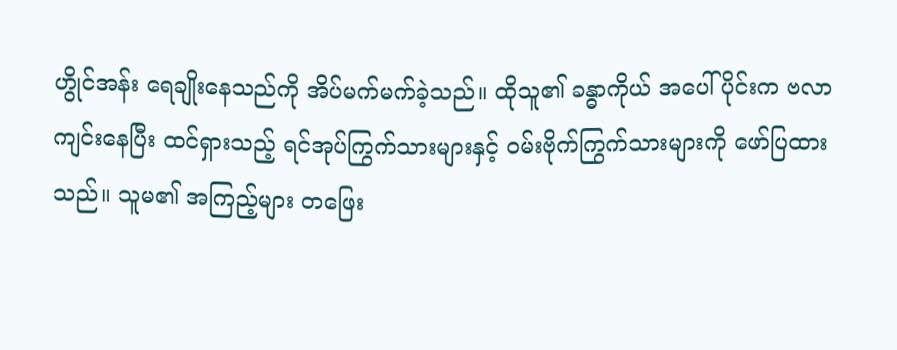ဟွိုင်အန်း ရေချိုးနေသည်ကို အိပ်မက်မက်ခဲ့သည်။ ထိုသူ၏ ခန္ဓာကိုယ် အပေါ်ပိုင်းက ဗလာကျင်းနေပြီး ထင်ရှားသည့် ရင်အုပ်ကြွက်သားများနှင့် ဝမ်းဗိုက်ကြွက်သားများကို ဖော်ပြထားသည်။ သူမ၏ အကြည့်များ တဖြေး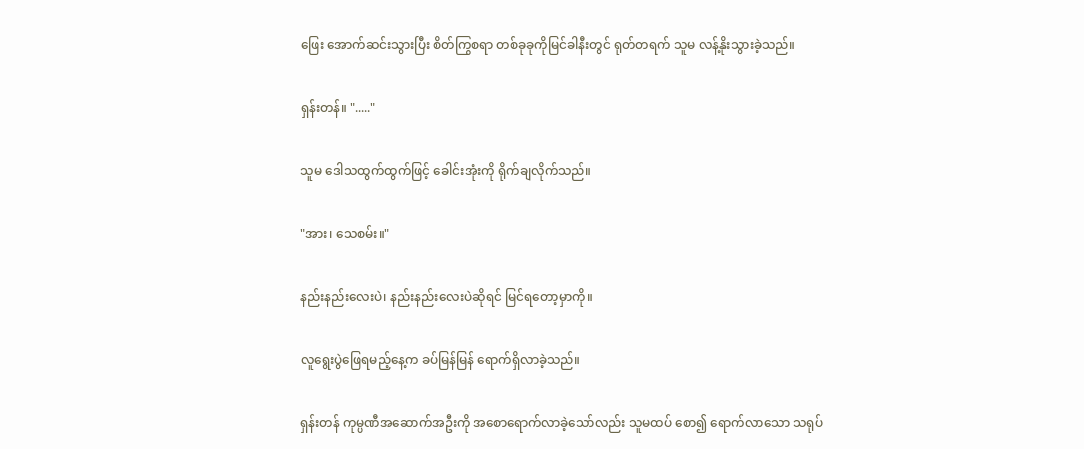ဖြေး အောက်ဆင်းသွားပြီး စိတ်ကြွစရာ တစ်ခုခုကိုမြင်ခါနီးတွင် ရုတ်တရက် သူမ လန့်နိုးသွားခဲ့သည်။


ရှန်းတန်။ "....."


သူမ ဒေါသထွက်ထွက်ဖြင့် ခေါင်းအုံးကို ရိုက်ချလိုက်သည်။


"အား၊ သေစမ်း။"


နည်းနည်းလေးပဲ၊ နည်းနည်းလေးပဲဆိုရင် မြင်ရတော့မှာကို။


လူရွေးပွဲဖြေရမည့်နေ့က ခပ်မြန်မြန် ရောက်ရှိလာခဲ့သည်။


ရှန်းတန် ကုမ္ပဏီအဆောက်အဦးကို အစောရောက်လာခဲ့သော်လည်း သူမထပ် စော၍ ရောက်လာသော သရုပ်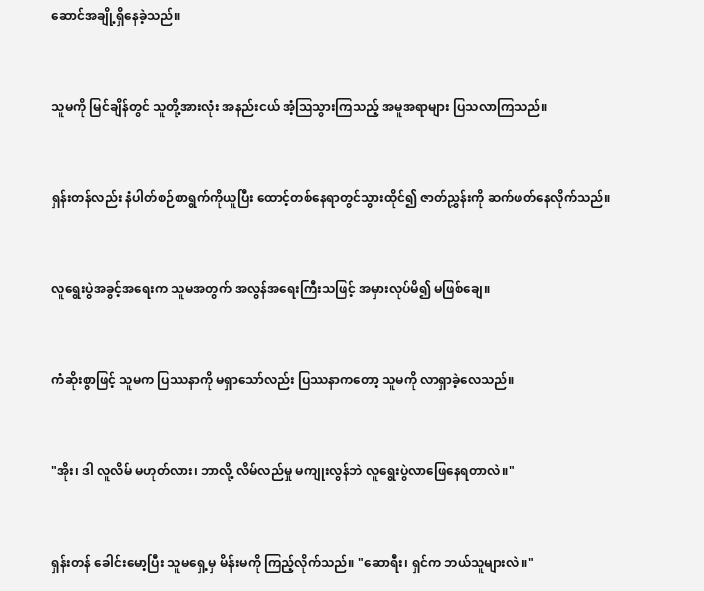ဆောင်အချို့ရှိနေခဲ့သည်။


သူမကို မြင်ချိန်တွင် သူတို့အားလုံး အနည်းငယ် အံ့ဩသွားကြသည့် အမူအရာများ ပြသလာကြသည်။


ရှန်းတန်လည်း နံပါတ်စဉ်စာရွက်ကိုယူပြီး ထောင့်တစ်နေရာတွင်သွားထိုင်၍ ဇာတ်ညွှန်းကို ဆက်ဖတ်နေလိုက်သည်။


လူရွေးပွဲအခွင့်အရေးက သူမအတွက် အလွန်အရေးကြီးသဖြင့် အမှားလုပ်မိ၍ မဖြစ်ချေ။


ကံဆိုးစွာဖြင့် သူမက ပြဿနာကို မရှာသော်လည်း ပြဿနာကတော့ သူမကို လာရှာခဲ့လေသည်။


"အိုး၊ ဒါ လူလိမ် မဟုတ်လား၊ ဘာလို့ လိမ်လည်မှု မကျုးလွန်ဘဲ လူရွေးပွဲလာဖြေနေရတာလဲ။"


ရှန်းတန် ခေါင်းမော့ပြီး သူမရှေ့မှ မိန်းမကို ကြည့်လိုက်သည်။ "ဆောရီး၊ ရှင်က ဘယ်သူများလဲ။"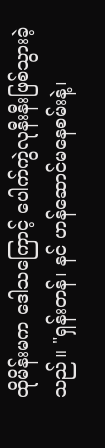ထိုမိန်းမက ဒေါသကြောင့် ပေါက်ကွဲလုနီးနီးဖြစ်သွားခဲ့သည်။ "ရှန်းတန်၊ နင် ဟန်ဆောင်မနေစမ်းနဲ့၊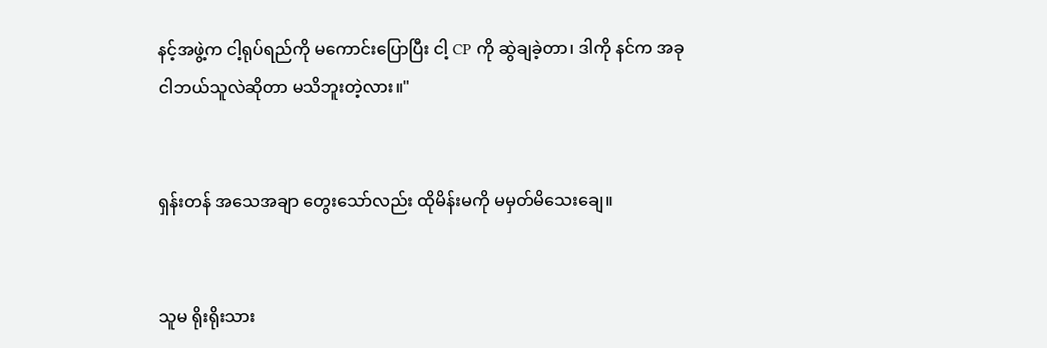နင့်အဖွဲ့က ငါ့ရုပ်ရည်ကို မကောင်းပြောပြီး ငါ့ CP ကို ဆွဲချခဲ့တာ၊ ဒါကို နင်က အခု ငါဘယ်သူလဲဆိုတာ မသိဘူးတဲ့လား။"


ရှန်းတန် အသေအချာ တွေးသော်လည်း ထိုမိန်းမကို မမှတ်မိသေးချေ။


သူမ ရိုးရိုးသား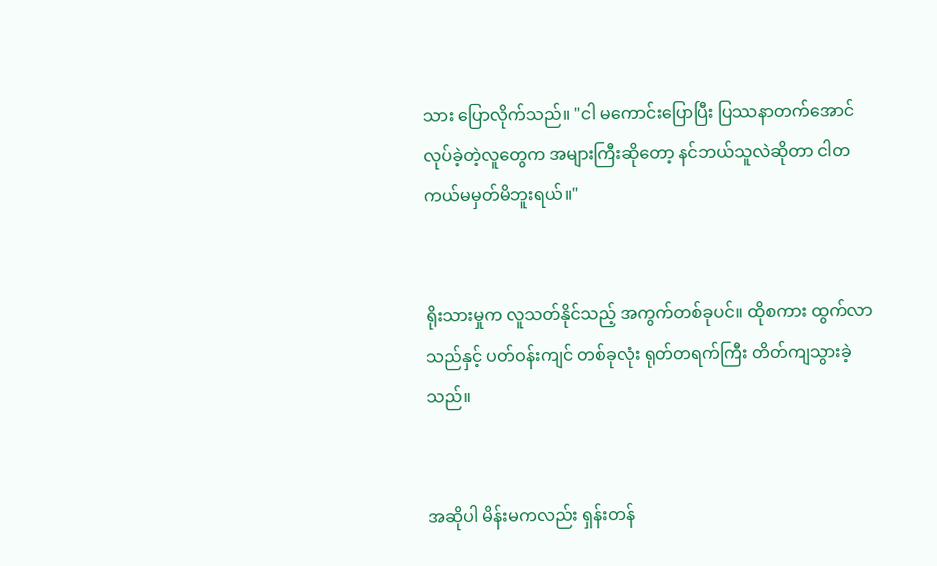သား ပြောလိုက်သည်။ "ငါ မကောင်းပြောပြီး ပြဿနာတက်အောင်လုပ်ခဲ့တဲ့လူတွေက အများကြီးဆိုတော့ နင်ဘယ်သူလဲဆိုတာ ငါတကယ်မမှတ်မိဘူးရယ်။"


ရိုးသားမှုက လူသတ်နိုင်သည့် အကွက်တစ်ခုပင်။ ထိုစကား ထွက်လာသည်နှင့် ပတ်ဝန်းကျင် တစ်ခုလုံး ရုတ်တရက်ကြီး တိတ်ကျသွားခဲ့သည်။


အဆိုပါ မိန်းမကလည်း ရှန်းတန်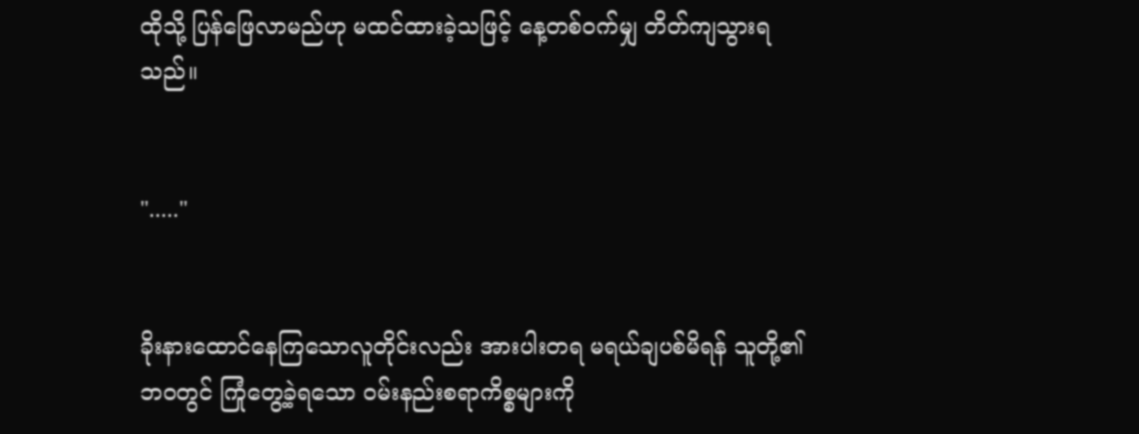ထိုသို့ ပြန်ဖြေလာမည်ဟု မထင်ထားခဲ့သဖြင့် နေ့တစ်ဝက်မျှ တိတ်ကျသွားရသည်။


"....."


ခိုးနားထောင်နေကြသောလူတိုင်းလည်း အားပါးတရ မရယ်ချပစ်မိရန် သူတို့၏ ဘဝတွင် ကြုံတွေ့ခဲ့ရသော ဝမ်းနည်းစရာကိစ္စများကို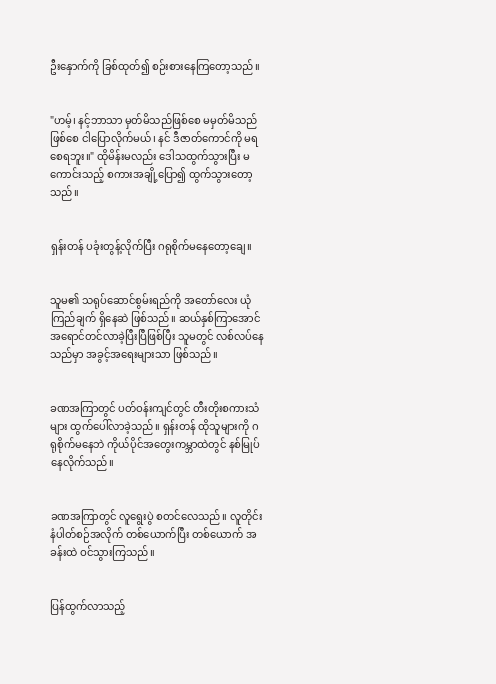ဦးနှောက်ကို ခြစ်ထုတ်၍ စဉ်းစားနေကြတော့သည်။


"ဟမ့်၊ နင့်ဘာသာ မှတ်မိသည်ဖြစ်စေ မမှတ်မိသည်ဖြစ်စေ ငါပြောလိုက်မယ်၊ နင် ဒီဇာတ်ကောင်ကို မရစေရဘူး။" ထိုမိန်းမလည်း ဒေါသထွက်သွားပြီး မကောင်းသည့် စကားအချို့ပြော၍ ထွက်သွားတော့သည်။


ရှန်းတန် ပခုံးတွန့်လိုက်ပြီး ဂရုစိုက်မနေတော့ချေ။


သူမ၏ သရုပ်ဆောင်စွမ်းရည်ကို အတော်လေး ယုံကြည်ချက် ရှိနေဆဲ ဖြစ်သည်။ ဆယ်နှစ်ကြာအောင် အရောင်တင်လာခဲ့ပြီးပြီဖြစ်ပြီး သူမတွင် လစ်လပ်နေသည်မှာ အခွင့်အရေးများသာ ဖြစ်သည်။


ခဏအကြာတွင် ပတ်ဝန်းကျင်တွင် တီးတိုးစကားသံများ ထွက်ပေါ်လာခဲ့သည်။ ရှန်းတန် ထိုသူများကို ဂရုစိုက်မနေဘဲ ကိုယ်ပိုင်အတွေးကမ္ဘာထဲတွင် နစ်မြုပ်နေလိုက်သည်။


ခဏအကြာတွင် လူရွေးပွဲ စတင်လေသည်။ လူတိုင်း နံပါတ်စဉ်အလိုက် တစ်ယောက်ပြီး တစ်ယောက် အခန်းထဲ ဝင်သွားကြသည်။


ပြန်ထွက်လာသည့်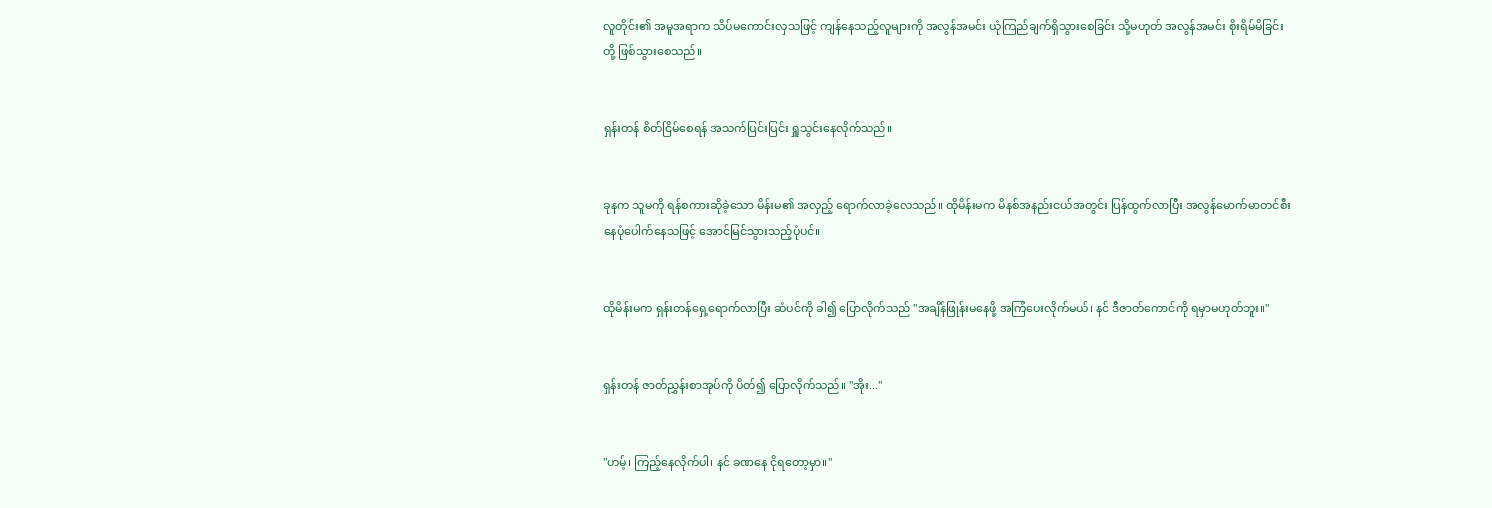လူတိုင်း၏ အမူအရာက သိပ်မကောင်းလှသဖြင့် ကျန်နေသည့်လူများကို အလွန်အမင်း ယုံကြည်ချက်ရှိသွားစေခြင်း သို့မဟုတ် အလွန်အမင်း စိုးရိမ်မိခြင်းတို့ ဖြစ်သွားစေသည်။


ရှန်းတန် စိတ်ငြိမ်စေရန် အသက်ပြင်းပြင်း ရှူသွင်းနေလိုက်သည်။


ခုနက သူမကို ရန်စကားဆိုခဲ့သော မိန်းမ၏ အလှည့် ရောက်လာခဲ့လေသည်။ ထိုမိန်းမက မိနစ်အနည်းငယ်အတွင်း ပြန်ထွက်လာပြီး အလွန်မောက်မာတင်စီးနေပုံပေါက်နေသဖြင့် အောင်မြင်သွားသည့်ပုံပင်။


ထိုမိန်းမက ရှန်းတန်ရှေ့ရောက်လာပြီး ဆံပင်ကို ခါ၍ ပြောလိုက်သည် "အချိန်ဖြုန်းမနေဖို့ အကြံပေးလိုက်မယ်၊ နင် ဒီဇာတ်ကောင်ကို ရမှာမဟုတ်ဘူး။"


ရှန်းတန် ဇာတ်ညွှန်းစာအုပ်ကို ပိတ်၍ ပြောလိုက်သည်။ "အိုး..."


"ဟမ့်၊ ကြည့်နေလိုက်ပါ၊ နင် ခဏနေ ငိုရတော့မှာ။"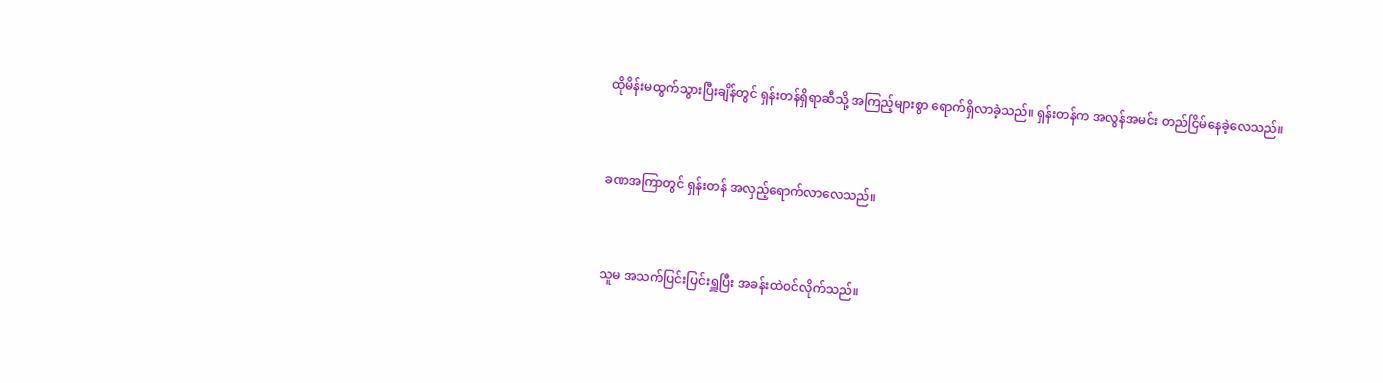ထိုမိန်းမထွက်သွားပြီးချိန်တွင် ရှန်းတန်ရှိရာဆီသို့ အကြည့်များစွာ ရောက်ရှိလာခဲ့သည်။ ရှန်းတန်က အလွန်အမင်း တည်ငြိမ်နေခဲ့လေသည်။


ခဏအကြာတွင် ရှန်းတန် အလှည့်ရောက်လာလေသည်။


သူမ အသက်ပြင်းပြင်းရှူပြီး အခန်းထဲဝင်လိုက်သည်။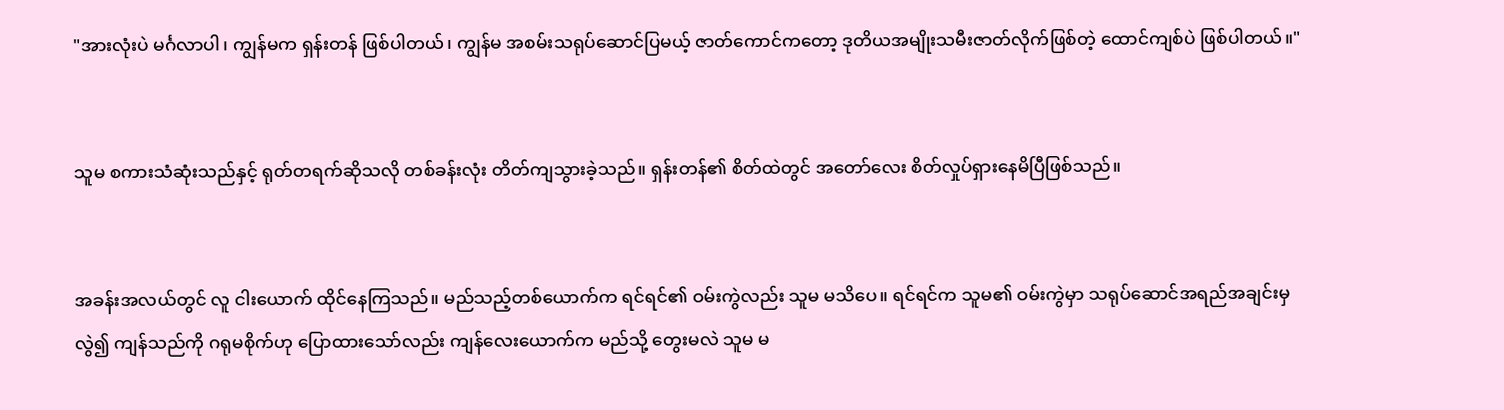"အားလုံးပဲ မင်္ဂလာပါ၊ ကျွန်မက ရှန်းတန် ဖြစ်ပါတယ်၊ ကျွန်မ အစမ်းသရုပ်ဆောင်ပြမယ့် ဇာတ်ကောင်ကတော့ ဒုတိယအမျိုးသမီးဇာတ်လိုက်ဖြစ်တဲ့ ထောင်ကျစ်ပဲ ဖြစ်ပါတယ်။"


သူမ စကားသံဆုံးသည်နှင့် ရုတ်တရက်ဆိုသလို တစ်ခန်းလုံး တိတ်ကျသွားခဲ့သည်။ ရှန်းတန်၏ စိတ်ထဲတွင် အတော်လေး စိတ်လှုပ်ရှားနေမိပြီဖြစ်သည်။


အခန်းအလယ်တွင် လူ ငါးယောက် ထိုင်နေကြသည်။ မည်သည့်တစ်ယောက်က ရင်ရင်၏ ဝမ်းကွဲလည်း သူမ မသိပေ။ ရင်ရင်က သူမ၏ ဝမ်းကွဲမှာ သရုပ်ဆောင်အရည်အချင်းမှလွဲ၍ ကျန်သည်ကို ဂရုမစိုက်ဟု ပြောထားသော်လည်း ကျန်လေးယောက်က မည်သို့ တွေးမလဲ သူမ မ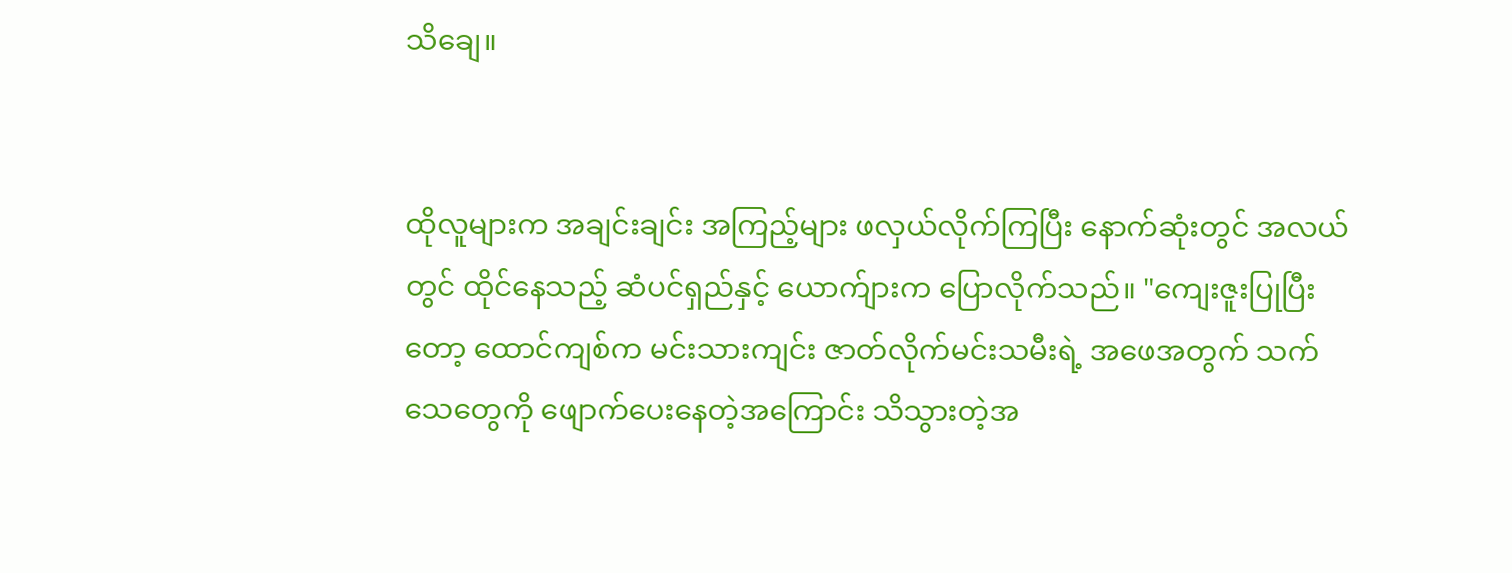သိချေ။


ထိုလူများက အချင်းချင်း အကြည့်များ ဖလှယ်လိုက်ကြပြီး နောက်ဆုံးတွင် အလယ်တွင် ထိုင်နေသည့် ဆံပင်ရှည်နှင့် ယောက်ျားက ပြောလိုက်သည်။ "ကျေးဇူးပြုပြီးတော့ ထောင်ကျစ်က မင်းသားကျင်း ဇာတ်လိုက်မင်းသမီးရဲ့ အဖေအတွက် သက်သေတွေကို ဖျောက်ပေးနေတဲ့အကြောင်း သိသွားတဲ့အ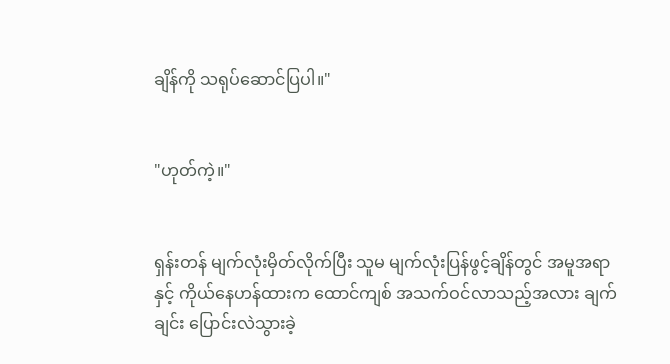ချိန်ကို သရုပ်ဆောင်ပြပါ။"


"ဟုတ်ကဲ့။"


ရှန်းတန် မျက်လုံးမှိတ်လိုက်ပြီး သူမ မျက်လုံးပြန်ဖွင့်ချိန်တွင် အမူအရာနှင့် ကိုယ်နေဟန်ထားက ထောင်ကျစ် အသက်ဝင်လာသည့်အလား ချက်ချင်း ပြောင်းလဲသွားခဲ့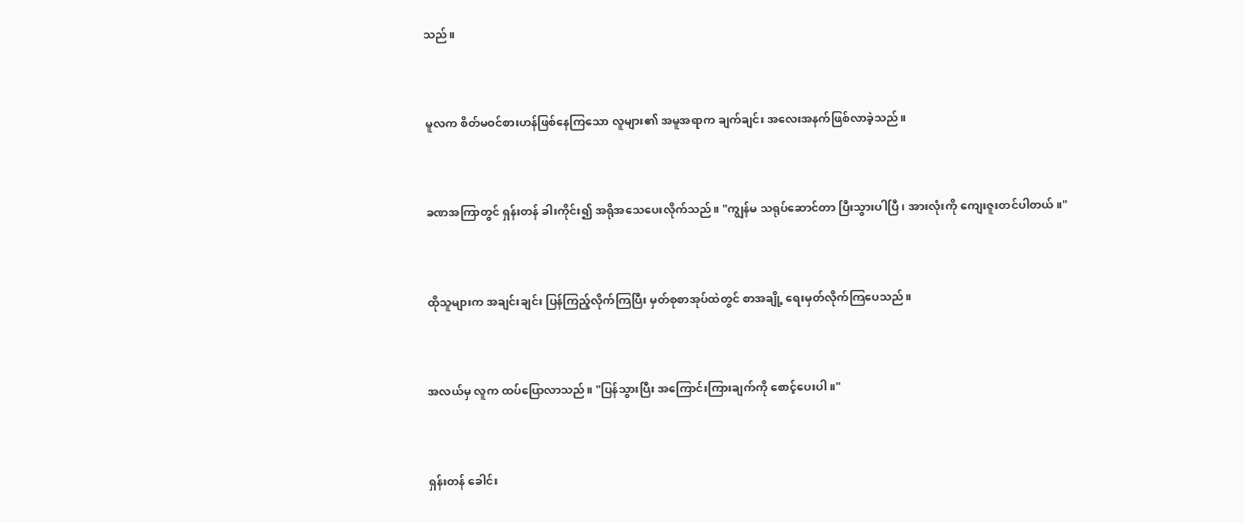သည်။


မူလက စိတ်မဝင်စားဟန်ဖြစ်နေကြသော လူများ၏ အမူအရာက ချက်ချင်း အလေးအနက်ဖြစ်လာခဲ့သည်။


ခဏအကြာတွင် ရှန်းတန် ခါးကိုင်း၍ အရိုအသေပေးလိုက်သည်။ "ကျွန်မ သရုပ်ဆောင်တာ ပြီးသွားပါပြီ၊ အားလုံးကို ကျေးဇူးတင်ပါတယ်။"


ထိုသူများက အချင်းချင်း ပြန်ကြည့်လိုက်ကြပြီး မှတ်စုစာအုပ်ထဲတွင် စာအချို့ ရေးမှတ်လိုက်ကြပေသည်။


အလယ်မှ လူက ထပ်ပြောလာသည်။ "ပြန်သွားပြီး အကြောင်းကြားချက်ကို စောင့်ပေးပါ။"


ရှန်းတန် ခေါင်း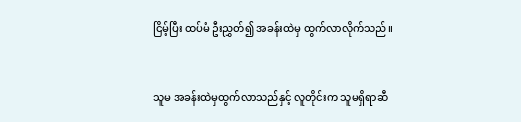ငြိမ့်ပြီး ထပ်မံ ဦးညွှတ်၍ အခန်းထဲမှ ထွက်လာလိုက်သည်။


သူမ အခန်းထဲမှထွက်လာသည်နှင့် လူတိုင်းက သူမရှိရာဆီ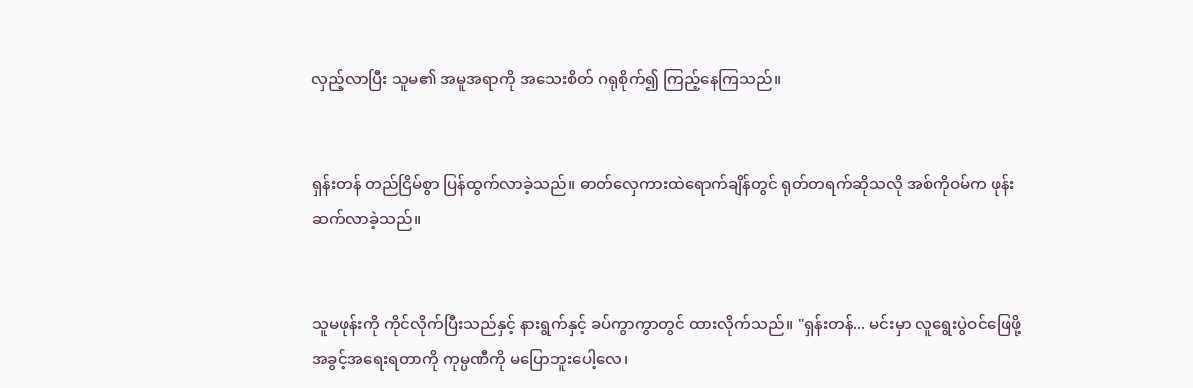လှည့်လာပြီး သူမ၏ အမူအရာကို အသေးစိတ် ဂရုစိုက်၍ ကြည့်နေကြသည်။


ရှန်းတန် တည်ငြိမ်စွာ ပြန်ထွက်လာခဲ့သည်။ ဓာတ်လှေကားထဲရောက်ချိန်တွင် ရုတ်တရက်ဆိုသလို အစ်ကိုဝမ်က ဖုန်းဆက်လာခဲ့သည်။


သူမဖုန်းကို ကိုင်လိုက်ပြီးသည်နှင့် နားရွက်နှင့် ခပ်ကွာကွာတွင် ထားလိုက်သည်။ "ရှန်းတန်... မင်းမှာ လူရွေးပွဲဝင်ဖြေဖို့ အခွင့်အရေးရတာကို ကုမ္ပဏီကို မပြောဘူးပေါ့လေ၊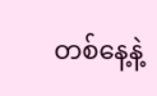တစ်နေ့နဲ့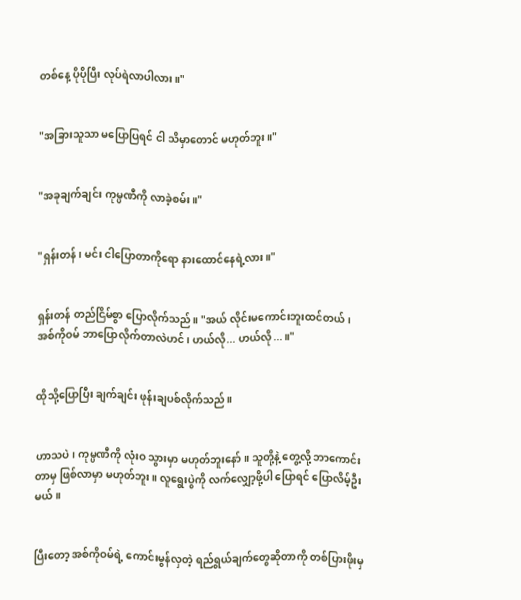တစ်နေ့ ပိုပိုပြီး လုပ်ရဲလာပါလား။"


"အခြားသူသာ မပြောပြရင် ငါ သိမှာတောင် မဟုတ်ဘူး။"


"အခုချက်ချင်း ကုမ္ပဏီကို လာခဲ့စမ်း။"


"ရှန်းတန်၊ မင်း ငါပြောတာကိုရော နားထောင်နေရဲ့လား။"


ရှန်းတန် တည်ငြိမ်စွာ ပြောလိုက်သည်။ "အယ် လိုင်းမကောင်းဘူးထင်တယ်၊ အစ်ကိုဝမ် ဘာပြောလိုက်တာလဲဟင်၊ ဟယ်လို... ဟယ်လို...။"


ထိုသို့ပြောပြီး ချက်ချင်း ဖုန်းချပစ်လိုက်သည်။


ဟာသပဲ၊ ကုမ္ပဏီကို လုံးဝ သွားမှာ မဟုတ်ဘူးနော်။ သူတို့နဲ့ တွေ့လို့ ဘာကောင်းတာမှ ဖြစ်လာမှာ မဟုတ်ဘူး။ လူရွေးပွဲကို လက်လျှော့ဖို့ပါ ပြောရင် ပြောလိမ့်ဦးမယ်။


ပြီးတော့ အစ်ကိုဝမ်ရဲ့ ကောင်းမွန်လှတဲ့ ရည်ရွယ်ချက်တွေဆိုတာကို တစ်ပြားဖိုးမှ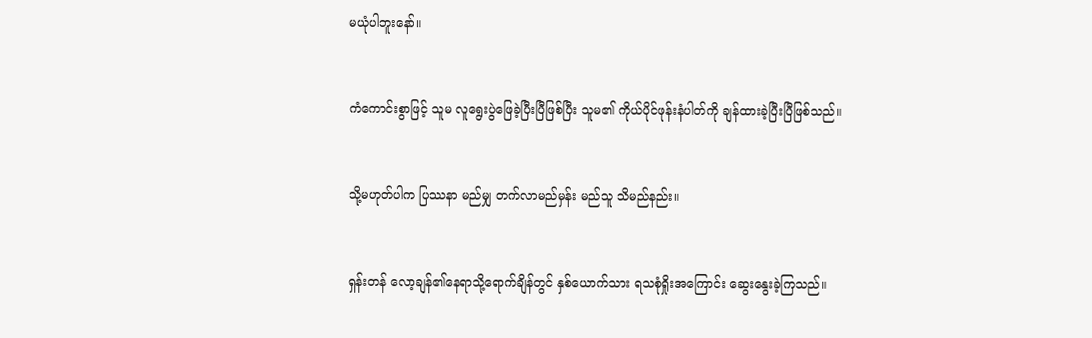မယုံပါဘူးနော်။


ကံကောင်းစွာဖြင့် သူမ လူရွေးပွဲဖြေခဲ့ပြီးပြီဖြစ်ပြီး သူမ၏ ကိုယ်ပိုင်ဖုန်းနံပါတ်ကို ချန်ထားခဲ့ပြီးပြီဖြစ်သည်။


သို့မဟုတ်ပါက ပြဿနာ မည်မျှ တက်လာမည်မှန်း မည်သူ သိမည်နည်း။


ရှန်းတန် လော့ချန်၏နေရာသို့ရောက်ချိန်တွင် နှစ်ယောက်သား ရသစုံရှိုးအကြောင်း ဆွေးနွေးခဲ့ကြသည်။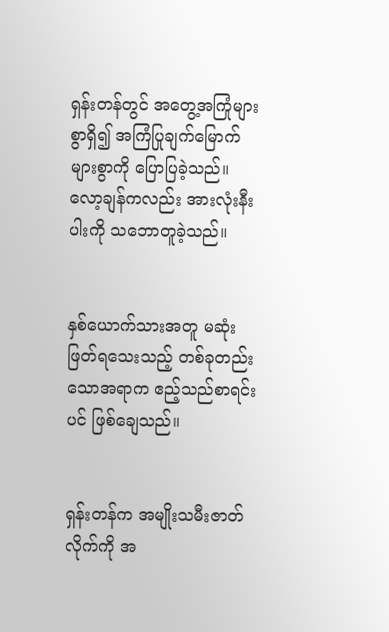ရှန်းတန်တွင် အတွေ့အကြုံများစွာရှိ၍ အကြံပြုချက်မြောက်များစွာကို ပြောပြခဲ့သည်။ လော့ချန်ကလည်း အားလုံးနီးပါးကို သဘောတူခဲ့သည်။


နှစ်ယောက်သားအတူ မဆုံးဖြတ်ရသေးသည့် တစ်ခုတည်းသောအရာက ဧည့်သည်စာရင်းပင် ဖြစ်ချေသည်။


ရှန်းတန်က အမျိုးသမီးဇာတ်လိုက်ကို အ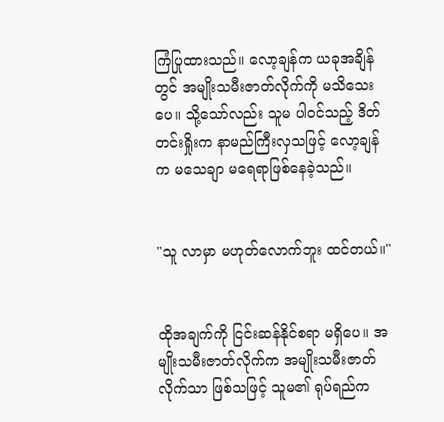ကြံပြုထားသည်။ လော့ချန်က ယခုအချိန်တွင် အမျိုးသမီးဇာတ်လိုက်ကို မသိသေးပေ။ သို့သော်လည်း သူမ ပါဝင်သည့် ဒိတ်တင်းရှိုးက နာမည်ကြီးလှသဖြင့် လော့ချန်က မသေချာ မရေရာဖြစ်နေခဲ့သည်။


"သူ လာမှာ မဟုတ်လောက်ဘူး ထင်တယ်။"


ထိုအချက်ကို ငြင်းဆန်နိုင်စရာ မရှိပေ။ အမျိုးသမီးဇာတ်လိုက်က အမျိုးသမီးဇာတ်လိုက်သာ ဖြစ်သဖြင့် သူမ၏ ရုပ်ရည်က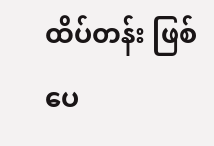ထိပ်တန်း ဖြစ်ပေ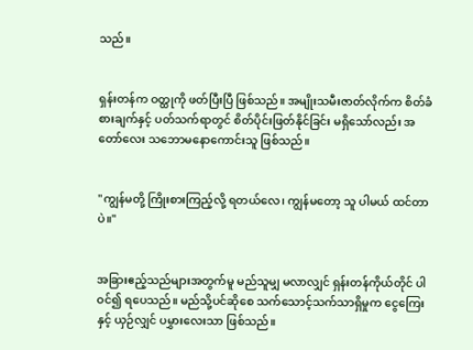သည်။


ရှန်းတန်က ဝတ္ထုကို ဖတ်ပြီးပြီ ဖြစ်သည်။ အမျိုးသမီးဇာတ်လိုက်က စိတ်ခံစားချက်နှင့် ပတ်သက်ရာတွင် စိတ်ပိုင်းဖြတ်နိုင်ခြင်း မရှိသော်လည်း အတော်လေး သဘောမနောကောင်းသူ ဖြစ်သည်။


"ကျွန်မတို့ ကြိုးစားကြည့်လို့ ရတယ်လေ၊ ကျွန်မတော့ သူ ပါမယ် ထင်တာပဲ။"


အခြားဧည့်သည်များအတွက်မူ မည်သူမျှ မလာလျှင် ရှန်းတန်ကိုယ်တိုင် ပါဝင်၍ ရပေသည်။ မည်သို့ပင်ဆိုစေ သက်သောင့်သက်သာရှိမှုက ငွေကြေးနှင့် ယှဉ်လျှင် ပမွှားလေးသာ ဖြစ်သည်။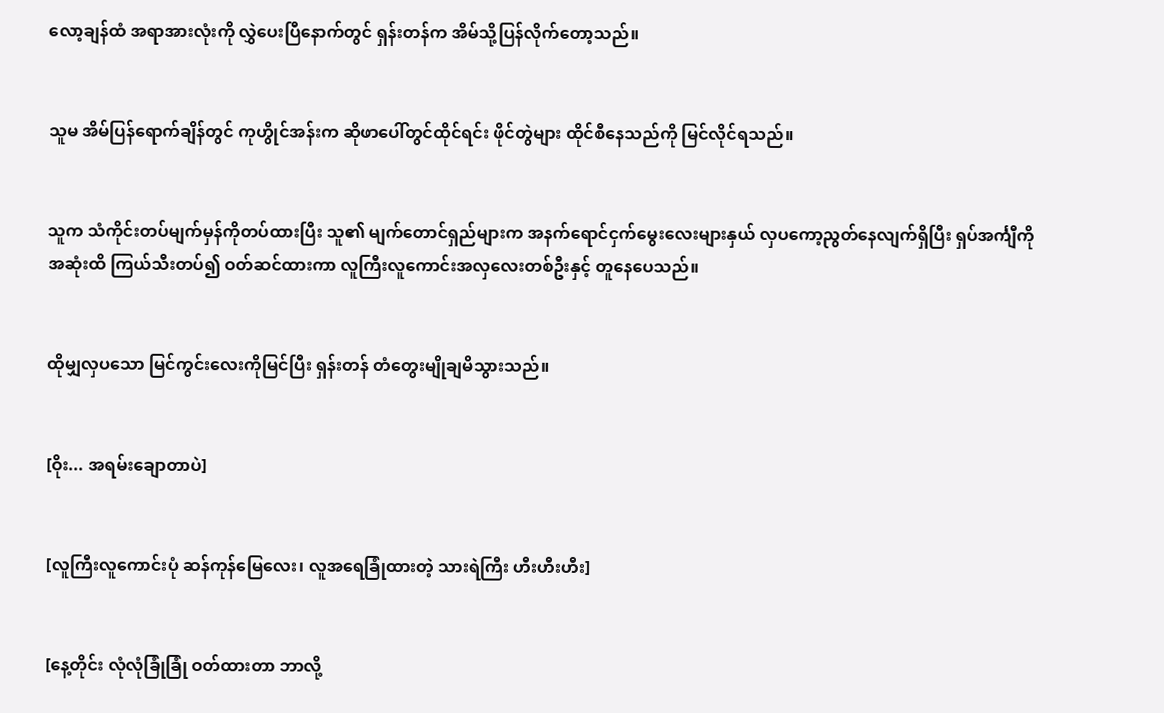လော့ချန်ထံ အရာအားလုံးကို လွှဲပေးပြီနောက်တွင် ရှန်းတန်က အိမ်သို့ပြန်လိုက်တော့သည်။


သူမ အိမ်ပြန်ရောက်ချိန်တွင် ကုဟွိုင်အန်းက ဆိုဖာပေါ်တွင်ထိုင်ရင်း ဖိုင်တွဲများ ထိုင်စီနေသည်ကို မြင်လိုင်ရသည်။


သူက သံကိုင်းတပ်မျက်မှန်ကိုတပ်ထားပြီး သူ၏ မျက်တောင်ရှည်များက အနက်ရောင်ငှက်မွေးလေးများနှယ် လှပကော့ညွတ်နေလျက်ရှိပြီး ရှပ်အင်္ကျီကို အဆုံးထိ ကြယ်သီးတပ်၍ ဝတ်ဆင်ထားကာ လူကြီးလူကောင်းအလှလေးတစ်ဦးနှင့် တူနေပေသည်။


ထိုမျှလှပသော မြင်ကွင်းလေးကိုမြင်ပြီး ရှန်းတန် တံတွေးမျိုချမိသွားသည်။


[ဝိုး... အရမ်းချောတာပဲ]


[လူကြီးလူကောင်းပုံ ဆန်ကုန်မြေလေး၊ လူအရေခြုံထားတဲ့ သားရဲကြီး ဟီးဟီးဟီး]


[နေ့တိုင်း လုံလုံခြုံခြုံ ဝတ်ထားတာ ဘာလို့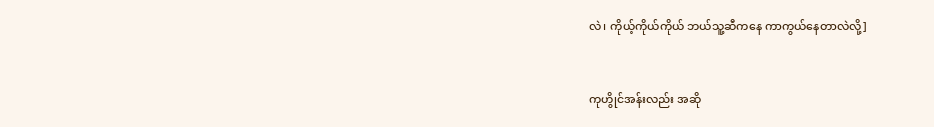လဲ၊ ကိုယ့်ကိုယ်ကိုယ် ဘယ်သူ့ဆီကနေ ကာကွယ်နေတာလဲလို့]


ကုဟွိုင်အန်းလည်း အဆို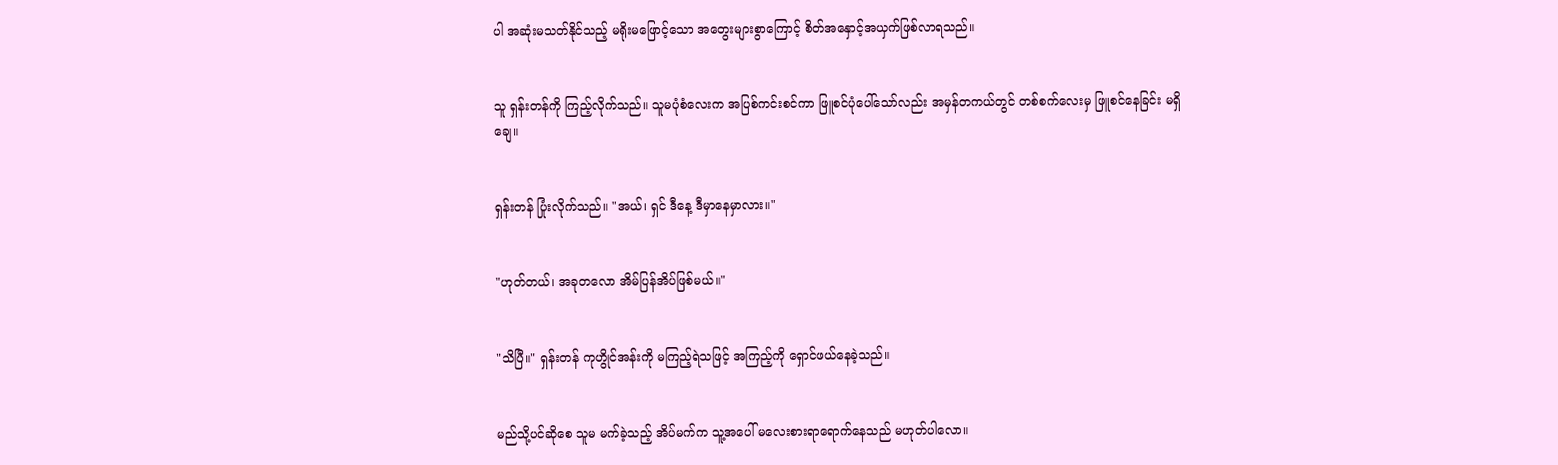ပါ အဆုံးမသတ်နိုင်သည့် မရိုးမဖြောင့်သော အတွေးများစွာကြောင့် စိတ်အနှောင့်အယှက်ဖြစ်လာရသည်။


သူ ရှန်းတန်ကို ကြည့်လိုက်သည်။ သူမပုံစံလေးက အပြစ်ကင်းစင်ကာ ဖြူစင်ပုံပေါ်သော်လည်း အမှန်တကယ်တွင် တစ်စက်လေးမှ ဖြူစင်နေခြင်း မရှိချေ။


ရှန်းတန် ပြုံးလိုက်သည်။ "အယ်၊ ရှင် ဒီနေ့ ဒီမှာနေမှာလား။"


"ဟုတ်တယ်၊ အခုတလော အိမ်ပြန်အိပ်ဖြစ်မယ်။"


"သိပြီ။" ရှန်းတန် ကုဟွိုင်အန်းကို မကြည့်ရဲသဖြင့် အကြည့်ကို ရှောင်ဖယ်နေခဲ့သည်။


မည်သို့ပင်ဆိုစေ သူမ မက်ခဲ့သည့် အိပ်မက်က သူ့အပေါ် မလေးစားရာရောက်နေသည် မဟုတ်ပါလော။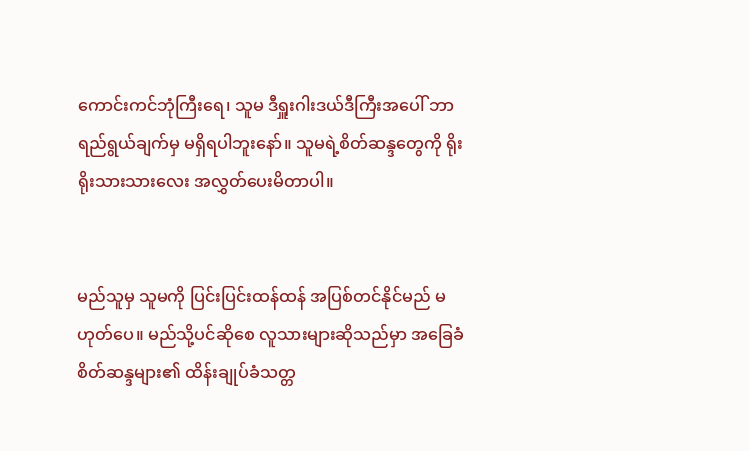ကောင်းကင်ဘုံကြီးရေ၊ သူမ ဒီရှူးဂါးဒယ်ဒီကြီးအပေါ် ဘာရည်ရွယ်ချက်မှ မရှိရပါဘူးနော်။ သူမရဲ့စိတ်ဆန္ဒတွေကို ရိုးရိုးသားသားလေး အလွှတ်ပေးမိတာပါ။


မည်သူမှ သူမကို ပြင်းပြင်းထန်ထန် အပြစ်တင်နိုင်မည် မဟုတ်ပေ။ မည်သို့ပင်ဆိုစေ လူသားများဆိုသည်မှာ အခြေခံ စိတ်ဆန္ဒများ၏ ထိန်းချုပ်ခံသတ္တ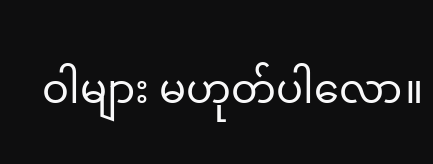ဝါများ မဟုတ်ပါလော။